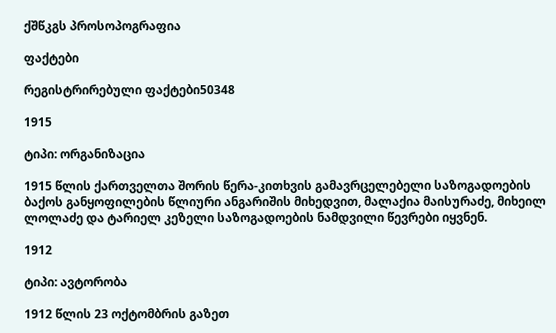ქშწკგს პროსოპოგრაფია

ფაქტები

რეგისტრირებული ფაქტები50348

1915

ტიპი: ორგანიზაცია

1915 წლის ქართველთა შორის წერა-კითხვის გამავრცელებელი საზოგადოების ბაქოს განყოფილების წლიური ანგარიშის მიხედვით, მალაქია მაისურაძე, მიხეილ ლოლაძე და ტარიელ კეზელი საზოგადოების ნამდვილი წევრები იყვნენ.

1912

ტიპი: ავტორობა

1912 წლის 23 ოქტომბრის გაზეთ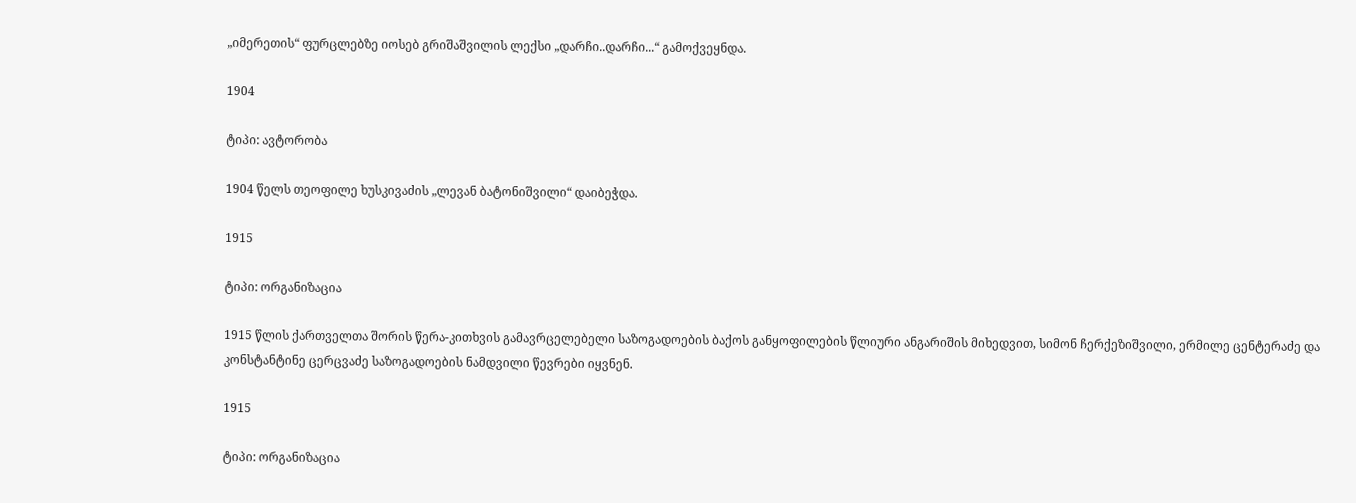„იმერეთის“ ფურცლებზე იოსებ გრიშაშვილის ლექსი „დარჩი..დარჩი...“ გამოქვეყნდა.

1904

ტიპი: ავტორობა

1904 წელს თეოფილე ხუსკივაძის „ლევან ბატონიშვილი“ დაიბეჭდა.

1915

ტიპი: ორგანიზაცია

1915 წლის ქართველთა შორის წერა-კითხვის გამავრცელებელი საზოგადოების ბაქოს განყოფილების წლიური ანგარიშის მიხედვით, სიმონ ჩერქეზიშვილი, ერმილე ცენტერაძე და კონსტანტინე ცერცვაძე საზოგადოების ნამდვილი წევრები იყვნენ.

1915

ტიპი: ორგანიზაცია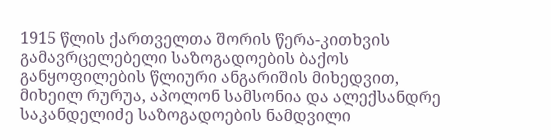1915 წლის ქართველთა შორის წერა-კითხვის გამავრცელებელი საზოგადოების ბაქოს განყოფილების წლიური ანგარიშის მიხედვით, მიხეილ რურუა, აპოლონ სამსონია და ალექსანდრე საკანდელიძე საზოგადოების ნამდვილი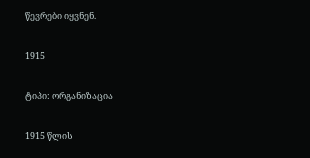წევრები იყვნენ.

1915

ტიპი: ორგანიზაცია

1915 წლის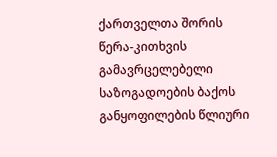ქართველთა შორის წერა-კითხვის გამავრცელებელი საზოგადოების ბაქოს განყოფილების წლიური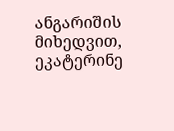ანგარიშის მიხედვით, ეკატერინე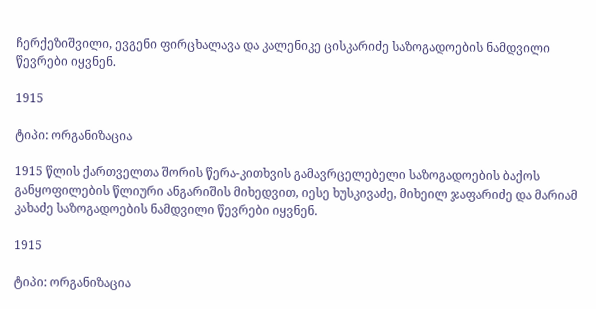ჩერქეზიშვილი, ევგენი ფირცხალავა და კალენიკე ცისკარიძე საზოგადოების ნამდვილი წევრები იყვნენ.

1915

ტიპი: ორგანიზაცია

1915 წლის ქართველთა შორის წერა-კითხვის გამავრცელებელი საზოგადოების ბაქოს განყოფილების წლიური ანგარიშის მიხედვით, იესე ხუსკივაძე, მიხეილ ჯაფარიძე და მარიამ კახაძე საზოგადოების ნამდვილი წევრები იყვნენ.

1915

ტიპი: ორგანიზაცია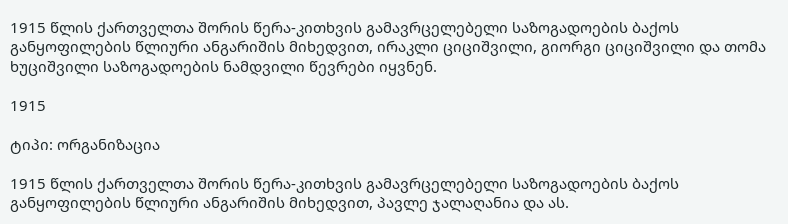1915 წლის ქართველთა შორის წერა-კითხვის გამავრცელებელი საზოგადოების ბაქოს განყოფილების წლიური ანგარიშის მიხედვით, ირაკლი ციციშვილი, გიორგი ციციშვილი და თომა ხუციშვილი საზოგადოების ნამდვილი წევრები იყვნენ.

1915

ტიპი: ორგანიზაცია

1915 წლის ქართველთა შორის წერა-კითხვის გამავრცელებელი საზოგადოების ბაქოს განყოფილების წლიური ანგარიშის მიხედვით, პავლე ჯალაღანია და ას.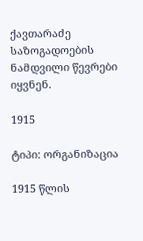ქავთარაძე საზოგადოების ნამდვილი წევრები იყვნენ.

1915

ტიპი: ორგანიზაცია

1915 წლის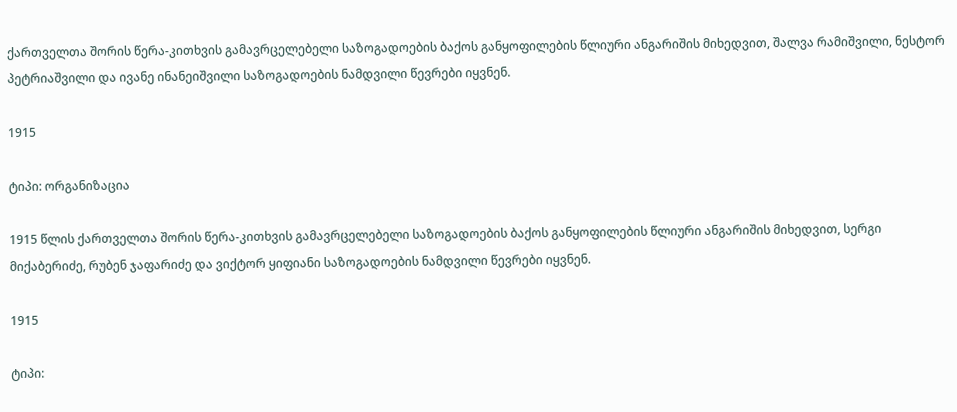ქართველთა შორის წერა-კითხვის გამავრცელებელი საზოგადოების ბაქოს განყოფილების წლიური ანგარიშის მიხედვით, შალვა რამიშვილი, ნესტორ პეტრიაშვილი და ივანე ინანეიშვილი საზოგადოების ნამდვილი წევრები იყვნენ.

1915

ტიპი: ორგანიზაცია

1915 წლის ქართველთა შორის წერა-კითხვის გამავრცელებელი საზოგადოების ბაქოს განყოფილების წლიური ანგარიშის მიხედვით, სერგი მიქაბერიძე, რუბენ ჯაფარიძე და ვიქტორ ყიფიანი საზოგადოების ნამდვილი წევრები იყვნენ.

1915

ტიპი: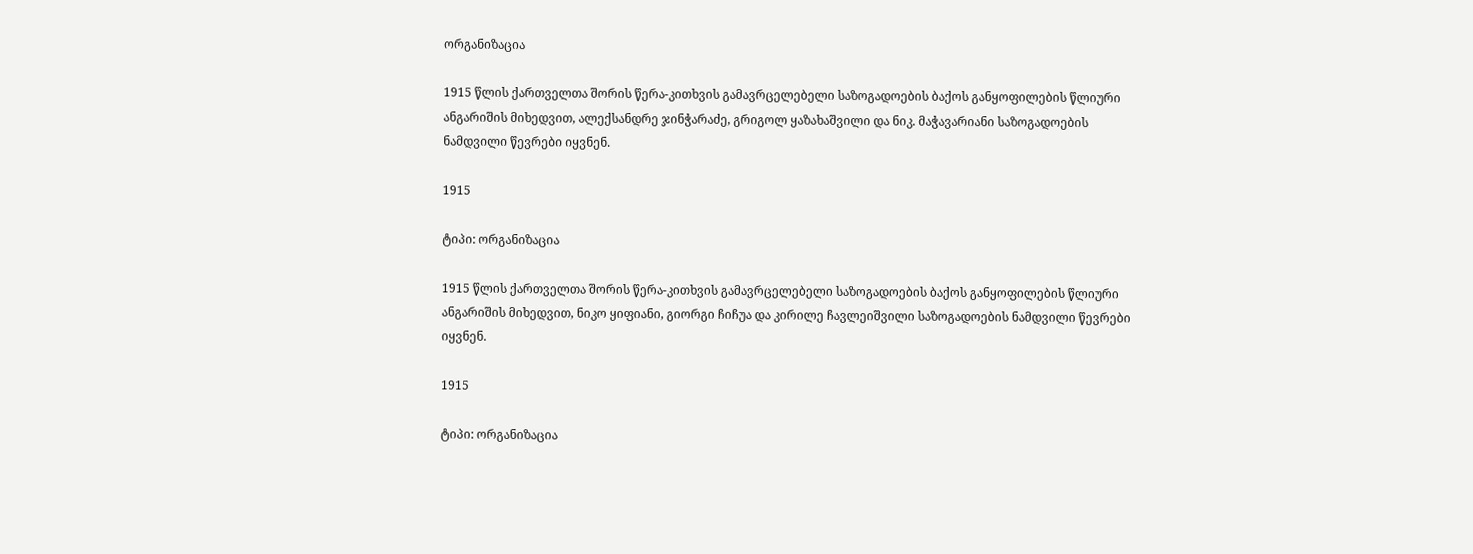ორგანიზაცია

1915 წლის ქართველთა შორის წერა-კითხვის გამავრცელებელი საზოგადოების ბაქოს განყოფილების წლიური ანგარიშის მიხედვით, ალექსანდრე ჯინჭარაძე, გრიგოლ ყაზახაშვილი და ნიკ. მაჭავარიანი საზოგადოების ნამდვილი წევრები იყვნენ.

1915

ტიპი: ორგანიზაცია

1915 წლის ქართველთა შორის წერა-კითხვის გამავრცელებელი საზოგადოების ბაქოს განყოფილების წლიური ანგარიშის მიხედვით, ნიკო ყიფიანი, გიორგი ჩიჩუა და კირილე ჩავლეიშვილი საზოგადოების ნამდვილი წევრები იყვნენ.

1915

ტიპი: ორგანიზაცია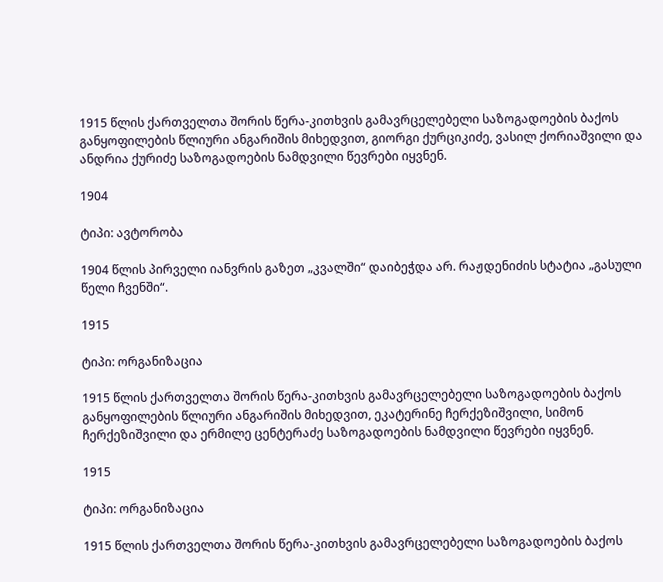1915 წლის ქართველთა შორის წერა-კითხვის გამავრცელებელი საზოგადოების ბაქოს განყოფილების წლიური ანგარიშის მიხედვით, გიორგი ქურციკიძე, ვასილ ქორიაშვილი და ანდრია ქურიძე საზოგადოების ნამდვილი წევრები იყვნენ.

1904

ტიპი: ავტორობა

1904 წლის პირველი იანვრის გაზეთ „კვალში“ დაიბეჭდა არ. რაჟდენიძის სტატია „გასული წელი ჩვენში“.

1915

ტიპი: ორგანიზაცია

1915 წლის ქართველთა შორის წერა-კითხვის გამავრცელებელი საზოგადოების ბაქოს განყოფილების წლიური ანგარიშის მიხედვით, ეკატერინე ჩერქეზიშვილი, სიმონ ჩერქეზიშვილი და ერმილე ცენტერაძე საზოგადოების ნამდვილი წევრები იყვნენ.

1915

ტიპი: ორგანიზაცია

1915 წლის ქართველთა შორის წერა-კითხვის გამავრცელებელი საზოგადოების ბაქოს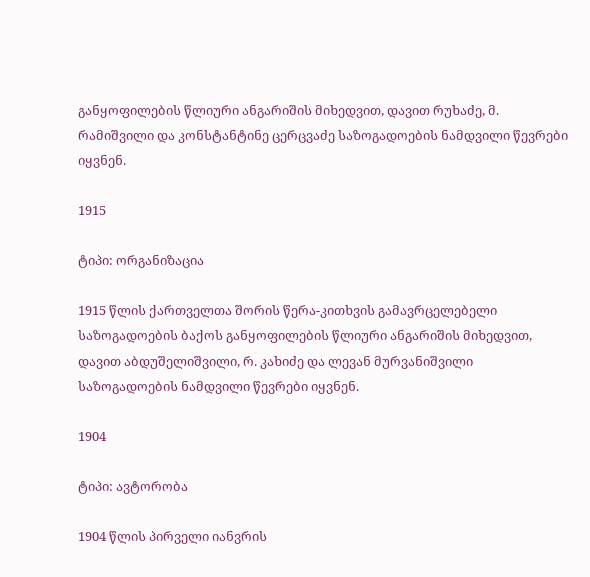განყოფილების წლიური ანგარიშის მიხედვით, დავით რუხაძე, მ. რამიშვილი და კონსტანტინე ცერცვაძე საზოგადოების ნამდვილი წევრები იყვნენ.

1915

ტიპი: ორგანიზაცია

1915 წლის ქართველთა შორის წერა-კითხვის გამავრცელებელი საზოგადოების ბაქოს განყოფილების წლიური ანგარიშის მიხედვით, დავით აბდუშელიშვილი, რ. კახიძე და ლევან მურვანიშვილი საზოგადოების ნამდვილი წევრები იყვნენ.

1904

ტიპი: ავტორობა

1904 წლის პირველი იანვრის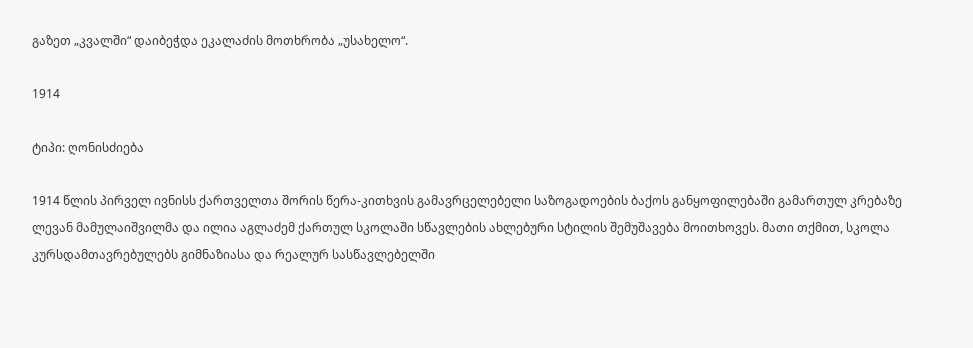გაზეთ „კვალში“ დაიბეჭდა ეკალაძის მოთხრობა „უსახელო“.

1914

ტიპი: ღონისძიება

1914 წლის პირველ ივნისს ქართველთა შორის წერა-კითხვის გამავრცელებელი საზოგადოების ბაქოს განყოფილებაში გამართულ კრებაზე ლევან მამულაიშვილმა და ილია აგლაძემ ქართულ სკოლაში სწავლების ახლებური სტილის შემუშავება მოითხოვეს. მათი თქმით, სკოლა კურსდამთავრებულებს გიმნაზიასა და რეალურ სასწავლებელში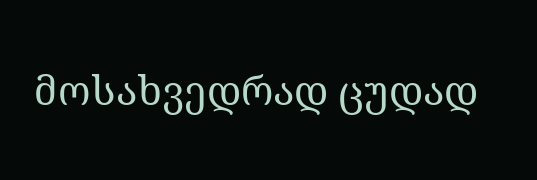მოსახვედრად ცუდად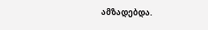ამზადებდა.